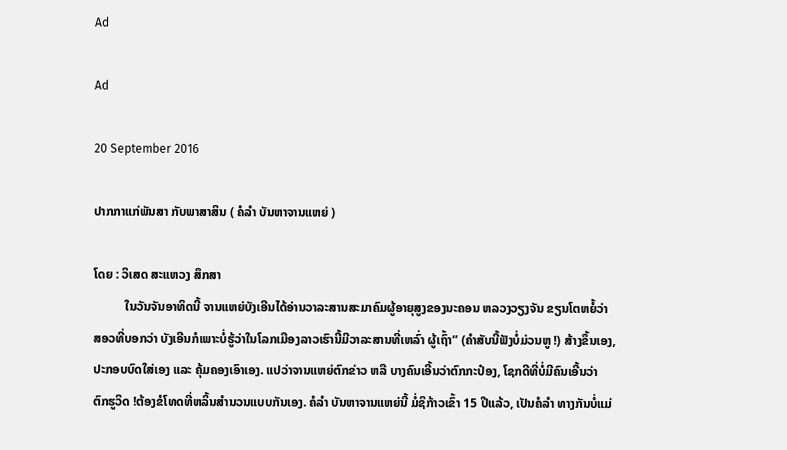Ad

Ad

20 September 2016

ປາກກາແກ່ພັນສາ ກັບພາສາສິນ ( ຄໍລຳ ບັນຫາຈານແຫຍ່ )

ໂດຍ : ວິເສດ ສະແຫວງ ສຶກສາ
          ໃນວັນຈັນອາທິດນີ້ ຈານແຫຍ່ບັງເອີນໄດ້ອ່ານວາລະສານສະມາຄົມຜູ້ອາຍຸສູງຂອງນະຄອນ ຫລວງວຽງຈັນ ຂຽນໂຕຫຍໍ້ວ່າ ສອວທີ່ບອກວ່າ ບັງເອີນກໍເພາະບໍ່ຮູ້ວ່າໃນໂລກເມືອງລາວເຮົານີ້ມີວາລະສານທີ່ເຫລົ່າ ຜູ້ເຖົ້າ” (ຄຳສັບນີ້ຟັງບໍ່ມ່ວນຫູ !) ສ້າງຂຶ້ນເອງ, ປະກອບບົດໃສ່ເອງ ແລະ ຄຸ້ມຄອງເອົາເອງ. ແປວ່າຈານແຫຍ່ຕົກຂ່າວ ຫລື ບາງຄົນເອີ້ນວ່າຕົກກະປ໋ອງ, ໂຊກດີທີ່ບໍ່ມີຄົນເອີ້ນວ່າ ຕົກຮູວິດ !ຕ້ອງຂໍໂທດທີ່ຫລິ້ນສຳນວນແບບກັນເອງ. ຄໍລຳ ບັນຫາຈານແຫຍ່ນີ້ ມໍ່ຊິກ້າວເຂົ້າ 15 ປີແລ້ວ, ເປັນຄໍລຳ ທາງກັນບໍ່ແມ່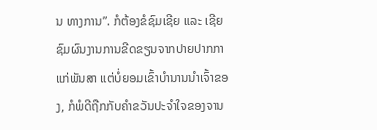ນ ທາງການ”. ກໍຕ້ອງຂໍຊົມເຊີຍ ແລະ ເຊີຍຊົມຜົນງານການຂີດຂຽນຈາກປາຍປາກກາແກ່ພັນສາ ແຕ່ບໍ່ຍອມເຂົ້າບຳນານນຳເຈົ້າຂອງ, ກໍພໍດີຖືກກັບຄຳຂວັນປະຈຳໃຈຂອງຈານ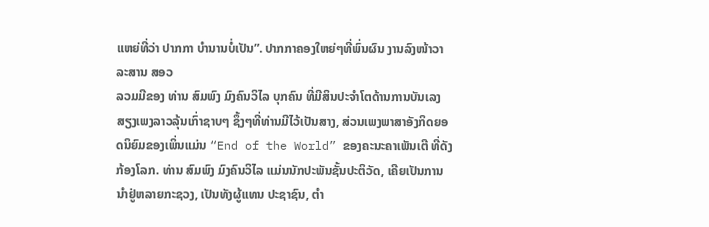ແຫຍ່ທີ່ວ່າ ປາກກາ ບຳນານບໍ່ເປັນ”. ປາກກາຄອງໃຫຍ່ໆທີ່ພົ່ນຜົນ ງານລົງໜ້າວາລະສານ ສອວ
ລວມມີຂອງ ທ່ານ ສົມພົງ ມົງຄົນວິໄລ ບຸກຄົນ ທີ່ມີສິນປະຈຳໂຕດ້ານການບັນເລງສຽງເພງລາວລຸ້ນເກົ່າຊາບໆ ຊຶ້ງໆທີ່ທ່ານມີໄວ້ເປັນສາງ, ສ່ວນເພງພາສາອັງກິດຍອດນິຍົມຂອງເພິ່ນແມ່ນ “End of the World” ຂອງຄະນະຄາເພັນເຕີ ທີ່ດັງກ້ອງໂລກ. ທ່ານ ສົມພົງ ມົງຄົນວິໄລ ແມ່ນນັກປະພັນຊັ້ນປະຕິວັດ, ເຄີຍເປັນການນຳຢູ່ຫລາຍກະຊວງ, ເປັນທັງຜູ້ແທນ ປະຊາຊົນ, ຕຳ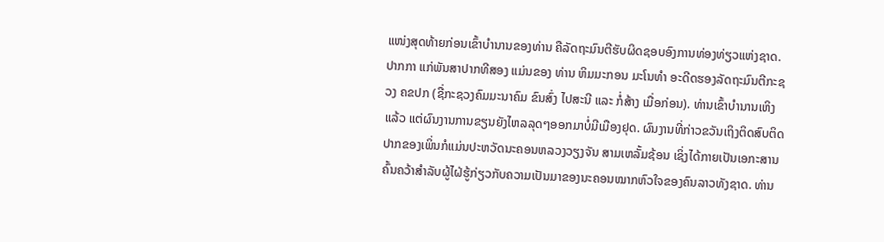ແໜ່ງສຸດທ້າຍກ່ອນເຂົ້າບຳນານຂອງທ່ານ ຄືລັດຖະມົນຕີຮັບຜິດຊອບອົງການທ່ອງທ່ຽວແຫ່ງຊາດ. ປາກກາ ແກ່ພັນສາປາກທີສອງ ແມ່ນຂອງ ທ່ານ ຫິມມະກອນ ມະໂນທຳ ອະດີດຮອງລັດຖະມົນຕີກະຊວງ ຄຂປກ (ຊື່ກະຊວງຄົມມະນາຄົມ ຂົນສົ່ງ ໄປສະນີ ແລະ ກໍ່ສ້າງ ເມື່ອກ່ອນ). ທ່ານເຂົ້າບຳນານເຫິງແລ້ວ ແຕ່ຜົນງານການຂຽນຍັງໄຫລລຸດໆອອກມາບໍ່ມີເມືອງຢຸດ. ຜົນງານທີ່ກ່າວຂວັນເຖິງຕິດສົບຕິດປາກຂອງເພິ່ນກໍແມ່ນປະຫວັດນະຄອນຫລວງວຽງຈັນ ສາມເຫລັ້ມຊ້ອນ ເຊິ່ງໄດ້ກາຍເປັນເອກະສານຄົ້ນຄວ້າສຳລັບຜູ້ໄຝ່ຮູ້ກ່ຽວກັບຄວາມເປັນມາຂອງນະຄອນໝາກຫົວໃຈຂອງຄົນລາວທັງຊາດ. ທ່ານ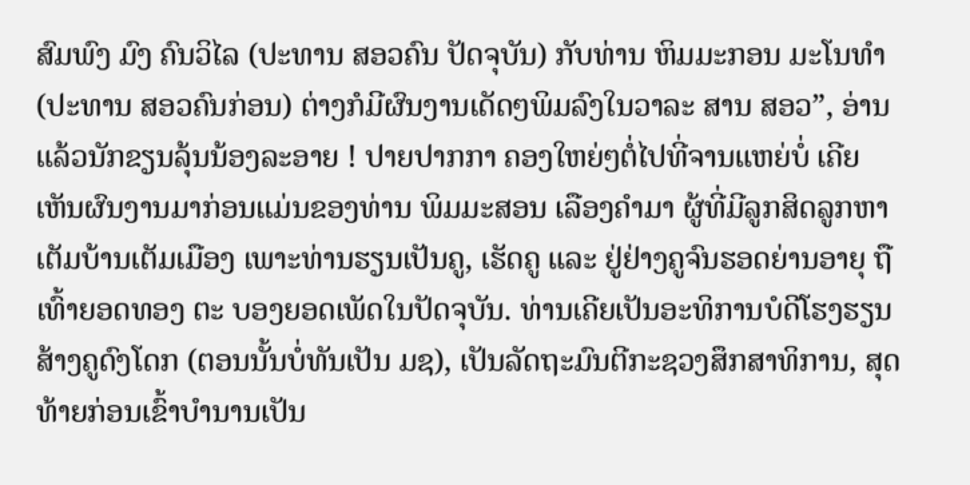ສົມພົງ ມົງ ຄົນວິໄລ (ປະທານ ສອວຄົນ ປັດຈຸບັນ) ກັບທ່ານ ຫິມມະກອນ ມະໂນທຳ (ປະທານ ສອວຄົນກ່ອນ) ຕ່າງກໍມີຜົນງານເດັດໆພິມລົງໃນວາລະ ສານ ສອວ”, ອ່ານແລ້ວນັກຂຽນລຸ້ນນ້ອງລະອາຍ ! ປາຍປາກກາ ຄອງໃຫຍ່ໆຕໍ່ໄປທີ່ຈານແຫຍ່ບໍ່ ເຄີຍເຫັນຜົນງານມາກ່ອນແມ່ນຂອງທ່ານ ພິມມະສອນ ເລືອງຄຳມາ ຜູ້ທີ່ມີລູກສິດລູກຫາເຕັມບ້ານເຕັມເມືອງ ເພາະທ່ານຮຽນເປັນຄູ, ເຮັດຄູ ແລະ ຢູ່ຢ່າງຄູຈົນຮອດຍ່ານອາຍຸ ຖືເທົ້າຍອດທອງ ຕະ ບອງຍອດເພັດໃນປັດຈຸບັນ. ທ່ານເຄີຍເປັນອະທິການບໍດີໂຮງຮຽນສ້າງຄູດົງໂດກ (ຕອນນັ້ນບໍ່ທັນເປັນ ມຊ), ເປັນລັດຖະມົນຕີກະຊວງສຶກສາທິການ, ສຸດທ້າຍກ່ອນເຂົ້າບຳນານເປັນ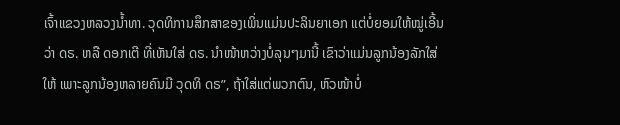ເຈົ້າແຂວງຫລວງນ້ຳທາ. ວຸດທິການສຶກສາຂອງເພິ່ນແມ່ນປະລິນຍາເອກ ແຕ່ບໍ່ຍອມໃຫ້ໝູ່ເອີ້ນວ່າ ດຣ. ຫລື ດອກເຕີ ທີ່ເຫັນໃສ່ ດຣ. ນຳໜ້າຫວ່າງບໍ່ລຸນໆມານີ້ ເຂົາວ່າແມ່ນລູກນ້ອງລັກໃສ່ໃຫ້ ເພາະລູກນ້ອງຫລາຍຄົນມີ ວຸດທິ ດຣ”, ຖ້າໃສ່ແຕ່ພວກຕົນ, ຫົວໜ້າບໍ່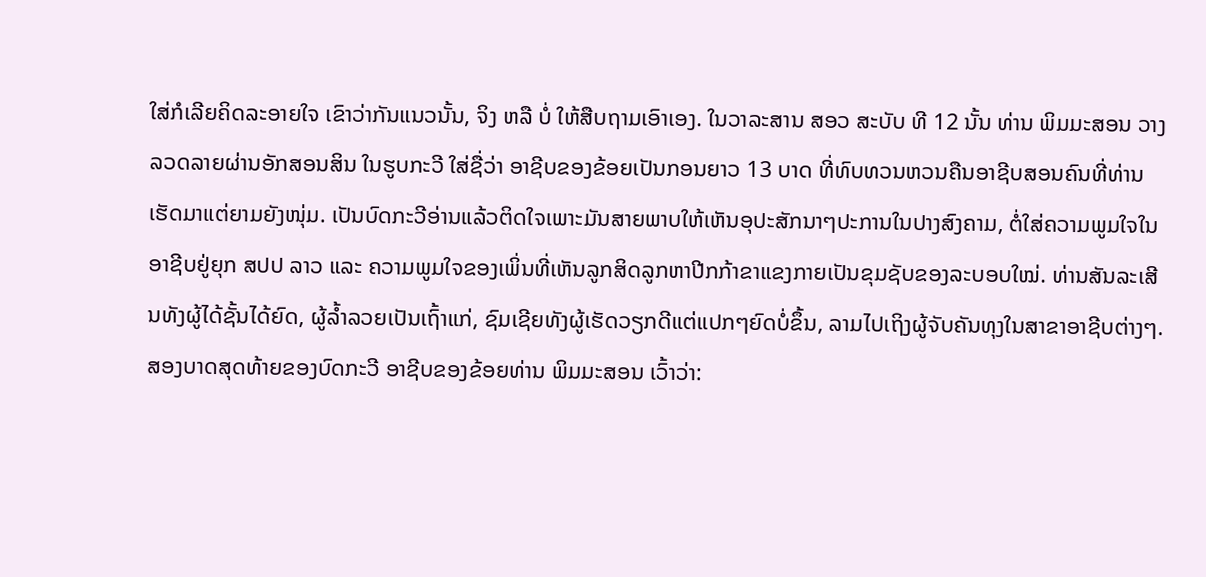ໃສ່ກໍເລີຍຄິດລະອາຍໃຈ ເຂົາວ່າກັນແນວນັ້ນ, ຈິງ ຫລື ບໍ່ ໃຫ້ສືບຖາມເອົາເອງ. ໃນວາລະສານ ສອວ ສະບັບ ທີ 12 ນັ້ນ ທ່ານ ພິມມະສອນ ວາງລວດລາຍຜ່ານອັກສອນສິນ ໃນຮູບກະວີ ໃສ່ຊື່ວ່າ ອາຊີບຂອງຂ້ອຍເປັນກອນຍາວ 13 ບາດ ທີ່ທົບທວນຫວນຄືນອາຊີບສອນຄົນທີ່ທ່ານເຮັດມາແຕ່ຍາມຍັງໜຸ່ມ. ເປັນບົດກະວີອ່ານແລ້ວຕິດໃຈເພາະມັນສາຍພາບໃຫ້ເຫັນອຸປະສັກນາໆປະການໃນປາງສົງຄາມ, ຕໍ່ໃສ່ຄວາມພູມໃຈໃນອາຊີບຢູ່ຍຸກ ສປປ ລາວ ແລະ ຄວາມພູມໃຈຂອງເພິ່ນທີ່ເຫັນລູກສິດລູກຫາປີກກ້າຂາແຂງກາຍເປັນຂຸມຊັບຂອງລະບອບໃໝ່. ທ່ານສັນລະເສີນທັງຜູ້ໄດ້ຊັ້ນໄດ້ຍົດ, ຜູ້ລ້ຳລວຍເປັນເຖົ້າແກ່, ຊົມເຊີຍທັງຜູ້ເຮັດວຽກດີແຕ່ແປກໆຍົດບໍ່ຂຶ້ນ, ລາມໄປເຖິງຜູ້ຈັບຄັນທຸງໃນສາຂາອາຊີບຕ່າງໆ. ສອງບາດສຸດທ້າຍຂອງບົດກະວີ ອາຊີບຂອງຂ້ອຍທ່ານ ພິມມະສອນ ເວົ້າວ່າ: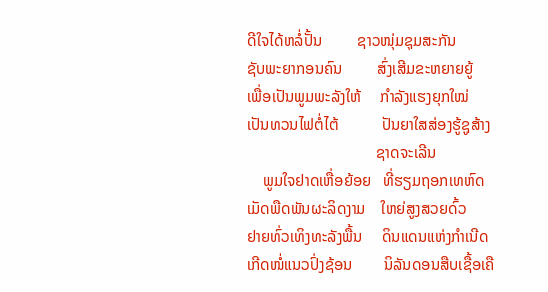ດີໃຈໄດ້ຫລໍ່ປັ້ນ         ຊາວໜຸ່ມຊຸມສະກັນ
ຊັບພະຍາກອນຄົນ         ສົ່ງເສີມຂະຫຍາຍຍູ້
ເພື່ອເປັນພູມພະລັງໃຫ້     ກຳລັງແຮງຍຸກໃໝ່
ເປັນທວນໄຟຕໍ່ໄຕ້           ປັນຍາໃສສ່ອງຮູ້ຊູສ້າງ
                                 ຊາດຈະເລີນ
    ພູມໃຈຢາດເຫື່ອຍ້ອຍ   ທີ່ຮຽມຖອກເທຫົດ
ເມັດພືດພັນຜະລິດງາມ    ໃຫຍ່ສູງສວຍດົ້ວ
ຢາຍທົ່ວເທິງທະລັງພື້ນ     ດິນແດນແຫ່ງກຳເນີດ
ເກີດໜໍ່ແນວປົ່ງຊ້ອນ        ນິລັນດອນສືບເຊື້ອເຄື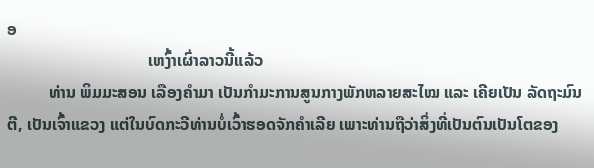ອ
                                  ເຫງົ້າເຜົ່າລາວນີ້ແລ້ວ
          ທ່ານ ພິມມະສອນ ເລືອງຄຳມາ ເປັນກຳມະການສູນກາງພັກຫລາຍສະໄໝ ແລະ ເຄີຍເປັນ ລັດຖະມົນຕີ, ເປັນເຈົ້າແຂວງ ແຕ່ໃນບົດກະວີທ່ານບໍ່ເວົ້າຮອດຈັກຄຳເລີຍ ເພາະທ່ານຖືວ່າສິ່ງທີ່ເປັນຕົນເປັນໂຕຂອງ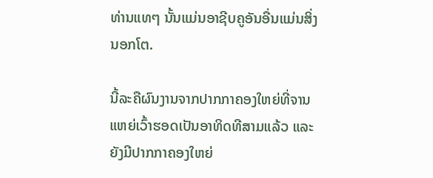ທ່ານແທໆ ນັ້ນແມ່ນອາຊີບຄູອັນອື່ນແມ່ນສິ່ງນອກໂຕ.

ນີ້ລະຄືຜົນງານຈາກປາກກາຄອງໃຫຍ່ທີ່ຈານແຫຍ່ເວົ້າຮອດເປັນອາທິດທີສາມແລ້ວ ແລະ ຍັງມີປາກກາຄອງໃຫຍ່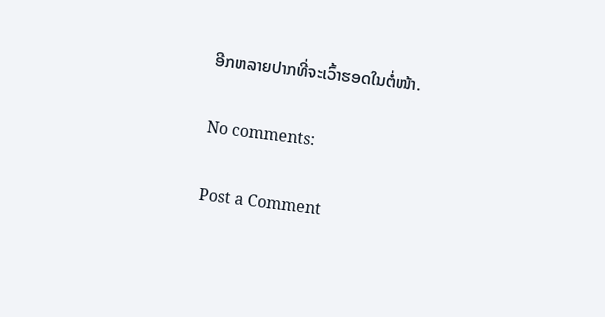ອີກຫລາຍປາກທີ່ຈະເວົ້າຮອດໃນຕໍ່ໜ້າ.

No comments:

Post a Comment